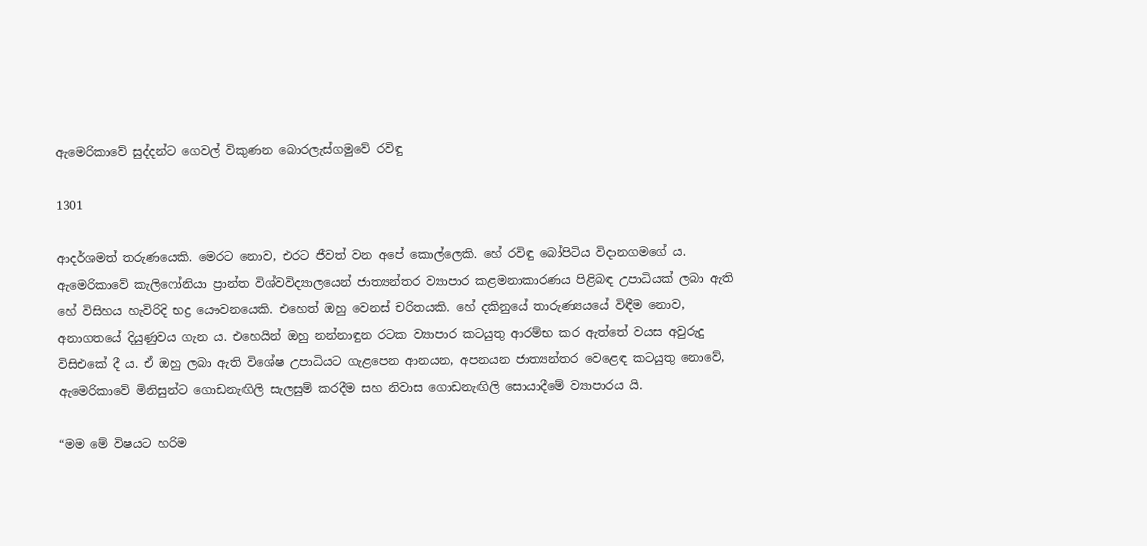ඇමෙරිකාවේ සුද්දන්ට ගෙවල් විකුණන බොරලැස්ගමුවේ රවිඳු

1301

ආදර්ශමත් තරුණයෙකි. මෙරට නොව, එරට ජීවත් වන අපේ කොල්ලෙකි. හේ රවිඳු බෝපිටිය විදානගමගේ ය. ඇමෙරිකාවේ කැලිෆෝනියා ප්‍රාන්ත විශ්වවිද්‍යාලයෙන් ජාත්‍යන්තර ව්‍යාපාර කළමනාකාරණය පිළිබඳ උපාධියක් ලබා ඇති හේ විසිහය හැවිරිදි භද්‍ර යෞවනයෙකි. එහෙත් ඔහු වෙනස් චරිතයකි. හේ දකිනුයේ තාරුණ්‍යයයේ විඳීම නොව, අනාගතයේ දියුණුවය ගැන ය. එහෙයින් ඔහු නන්නාඳුන රටක ව්‍යාපාර කටයුතු ආරම්භ කර ඇත්තේ වයස අවුරුදු විසිඑකේ දී ය. ඒ ඔහු ලබා ඇති විශේෂ උපාධියට ගැළපෙන ආනයන, අපනයන ජාත්‍යන්තර වෙළෙඳ කටයුතු නොවේ, ඇමෙරිකාවේ මිනිසුන්ට ගොඩනැඟිලි සැලසුම් කරදීම සහ නිවාස ගොඩනැඟිලි සොයාදීමේ ව්‍යාපාරය යි.

“මම මේ විෂයට හරිම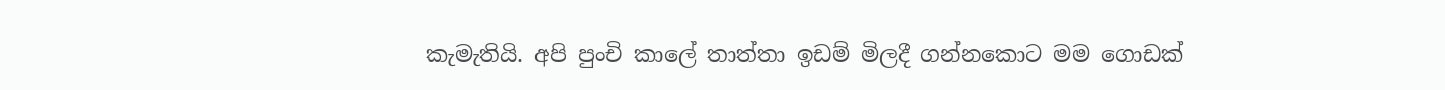කැමැතියි. අපි පුංචි කාලේ තාත්තා ඉඩම් මිලදී ගන්නකොට මම ගොඩක්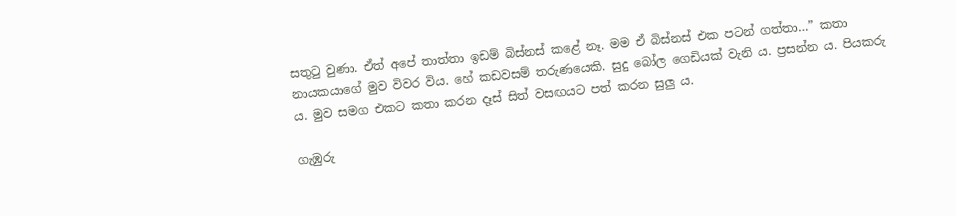සතුටු වුණා. ඒත් අපේ තාත්තා ඉඩම් බිස්නස් කළේ නෑ. මම ඒ බිස්නස් එක පටන් ගත්තා…” කතා නායකයාගේ මුව විවර විය. හේ කඩවසම් තරුණයෙකි. සුදු බෝල ගෙඩියක් වැනි ය. ප්‍රසන්න ය. පියකරු ය. මුව සමග එකට කතා කරන දෑස් සිත් වසඟයට පත් කරන සුලු ය.

ගැඹුරු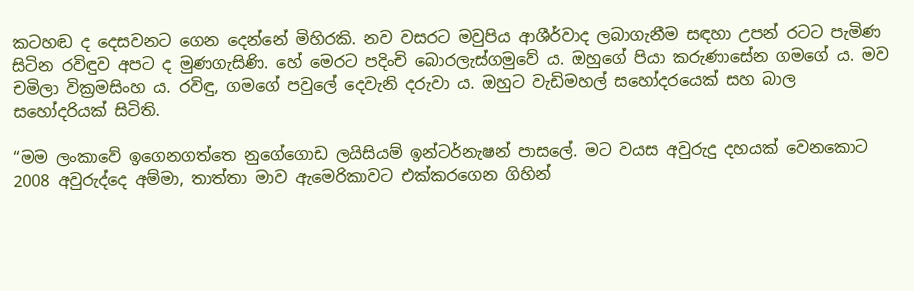කටහඬ ද දෙසවනට ගෙන දෙන්නේ මිහිරකි. නව වසරට මවුපිය ආශීර්වාද ලබාගැනීම සඳහා උපන් රටට පැමිණ සිටින රවිඳුව අපට ද මුණගැසිණි. හේ මෙරට පදිංචි බොරලැස්ගමුවේ ය. ඔහුගේ පියා කරුණාසේන ගමගේ ය. මව චමිලා වික්‍රමසිංහ ය. රවිඳු, ගමගේ පවුලේ දෙවැනි දරුවා ය. ඔහුට වැඩිමහල් සහෝදරයෙක් සහ බාල සහෝදරියක් සිටිති.

“මම ලංකාවේ ඉගෙනගත්තෙ නුගේගොඩ ලයිසියම් ඉන්ටර්නැෂන් පාසලේ. මට වයස අවුරුදු දහයක් වෙනකොට 2008 අවුරුද්දෙ අම්මා, තාත්තා මාව ඇමෙරිකාවට එක්කරගෙන ගිහින්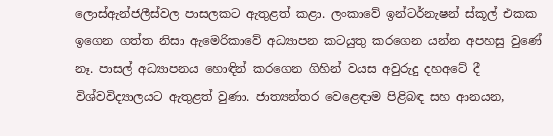ලොස්ඇන්ජලීස්වල පාසලකට ඇතුළත් කළා. ලංකාවේ ඉන්ටර්නැෂන් ස්කූල් එකක ඉගෙන ගත්ත නිසා ඇමෙරිකාවේ අධ්‍යාපන කටයුතු කරගෙන යන්න අපහසු වුණේ නෑ. පාසල් අධ්‍යාපනය හොඳින් කරගෙන ගිහින් වයස අවුරුදු දහඅටේ දී විශ්වවිද්‍යාලයට ඇතුළත් වුණා. ජාත්‍යන්තර වෙළෙඳාම පිළිබඳ සහ ආනයන,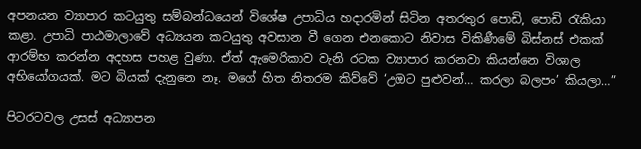අපනයන ව්‍යාපාර කටයුතු සම්බන්ධයෙන් විශේෂ උපාධිය හදාරමින් සිටින අතරතුර පොඩි, පොඩි රැකියා කළා. උපාධි පාඨමාලාවේ අධ්‍යයන කටයුතු අවසාන වී ගෙන එනකොට නිවාස විකිණීමේ බිස්නස් එකක් ආරම්භ කරන්න අදහස පහළ වුණා. ඒත් ඇමෙරිකාව වැනි රටක ව්‍යාපාර කරනවා කියන්නෙ විශාල අභියෝගයක්. මට බියක් දැනුනෙ නෑ. මගේ හිත නිතරම කිව්වේ ‘උඔට පුළුවන්… කරලා බලපං’ කියලා…”

පිටරටවල උසස් අධ්‍යාපන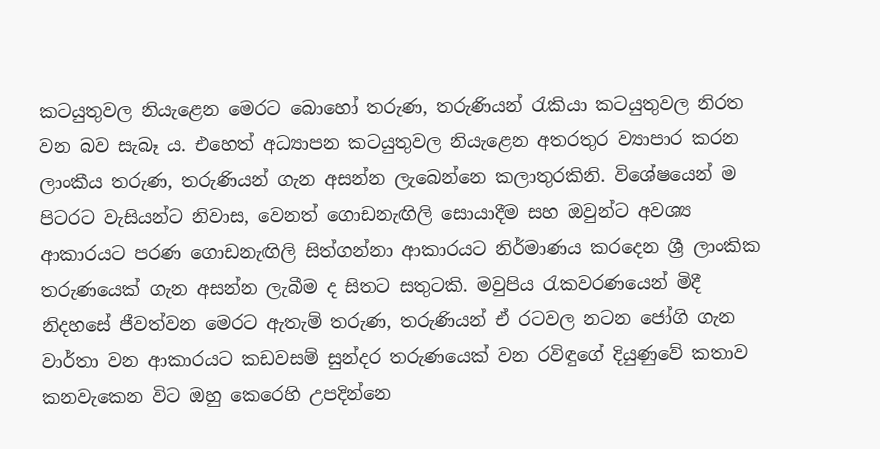කටයුතුවල නියැළෙන මෙරට බොහෝ තරුණ, තරුණියන් රැකියා කටයුතුවල නිරත වන බව සැබෑ ය. එහෙත් අධ්‍යාපන කටයුතුවල නියැළෙන අතරතුර ව්‍යාපාර කරන ලාංකීය තරුණ, තරුණියන් ගැන අසන්න ලැබෙන්නෙ කලාතුරකිනි. විශේෂයෙන් ම පිටරට වැසියන්ට නිවාස, වෙනත් ගොඩනැඟිලි සොයාදීම සහ ඔවුන්ට අවශ්‍ය ආකාරයට පරණ ගොඩනැඟිලි සිත්ගන්නා ආකාරයට නිර්මාණය කරදෙන ශ්‍රී ලාංකික තරුණයෙක් ගැන අසන්න ලැබීම ද සිතට සතුටකි. මවුපිය රැකවරණයෙන් මිදී නිදහසේ ජීවත්වන මෙරට ඇතැම් තරුණ, තරුණියන් ඒ රටවල නටන ජෝගි ගැන වාර්තා වන ආකාරයට කඩවසම් සුන්දර තරුණයෙක් වන රවිඳුගේ දියුණුවේ කතාව කනවැකෙන විට ඔහු කෙරෙහි උපදින්නෙ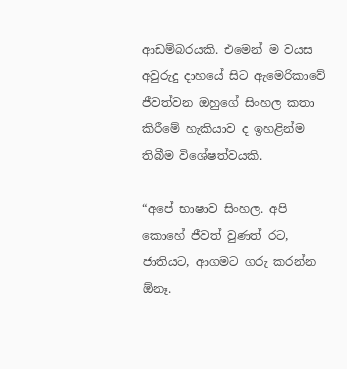ආඩම්බරයකි. එමෙන් ම වයස අවුරුදු දාහයේ සිට ඇමෙරිකාවේ ජීවත්වන ඔහුගේ සිංහල කතා කිරීමේ හැකියාව ද ඉහළින්ම තිබීම විශේෂත්වයකි.

“අපේ භාෂාව සිංහල. අපි කොහේ ජීවත් වුණත් රට, ජාතියට, ආගමට ගරු කරන්න ඕනෑ.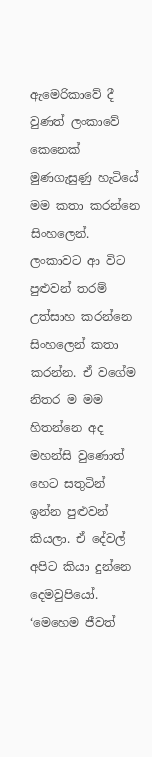ඇමෙරිකාවේ දී වුණත් ලංකාවේ කෙනෙක් මුණගැසුණු හැටියේ මම කතා කරන්නෙ සිංහලෙන්. ලංකාවට ආ විට පුළුවන් තරම් උත්සාහ කරන්නෙ සිංහලෙන් කතා කරන්න. ඒ වගේම නිතර ම මම හිතන්නෙ අද මහන්සි වුණොත් හෙට සතුටින් ඉන්න පුළුවන් කියලා. ඒ දේවල් අපිට කියා දුන්නෙ දෙමවුපියෝ. ‘මෙහෙම ජීවත්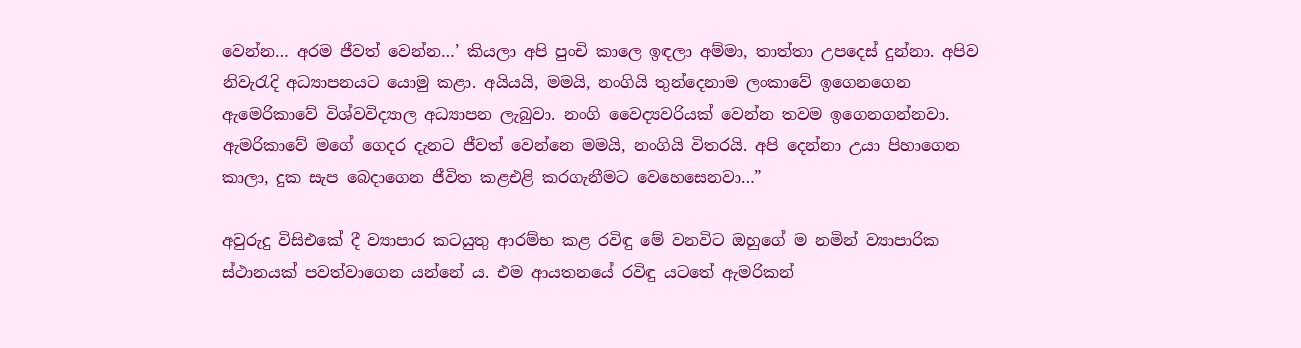වෙන්න… අරම ජීවත් වෙන්න…’ කියලා අපි පුංචි කාලෙ ඉඳලා අම්මා, තාත්තා උපදෙස් දුන්නා. අපිව නිවැරැදි අධ්‍යාපනයට යොමු කළා. අයියයි, මමයි, නංගියි තුන්දෙනාම ලංකාවේ ඉගෙනගෙන ඇමෙරිකාවේ විශ්වවිද්‍යාල අධ්‍යාපන ලැබුවා. නංගි වෛද්‍යවරියක් වෙන්න තවම ඉගෙනගන්නවා. ඇමරිකාවේ මගේ ගෙදර දැනට ජීවත් වෙන්නෙ මමයි, නංගියි විතරයි. අපි දෙන්නා උයා පිහාගෙන කාලා, දුක සැප බෙදාගෙන ජීවිත කළඑළි කරගැනීමට වෙහෙසෙනවා…”

අවුරුදු විසිඑකේ දී ව්‍යාපාර කටයුතු ආරම්භ කළ රවිඳු මේ වනවිට ඔහුගේ ම නමින් ව්‍යාපාරික ස්ථානයක් පවත්වාගෙන යන්නේ ය. එම ආයතනයේ රවිඳු යටතේ ඇමරිකන්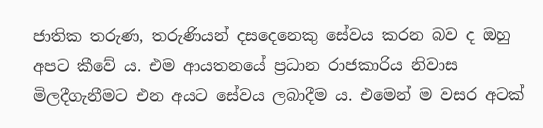ජාතික තරුණ, තරුණියන් දසදෙනෙකු සේවය කරන බව ද ඔහු අපට කීවේ ය. එම ආයතනයේ ප්‍රධාන රාජකාරිය නිවාස මිලදීගැනීමට එන අයට සේවය ලබාදීම ය. එමෙන් ම වසර අටක්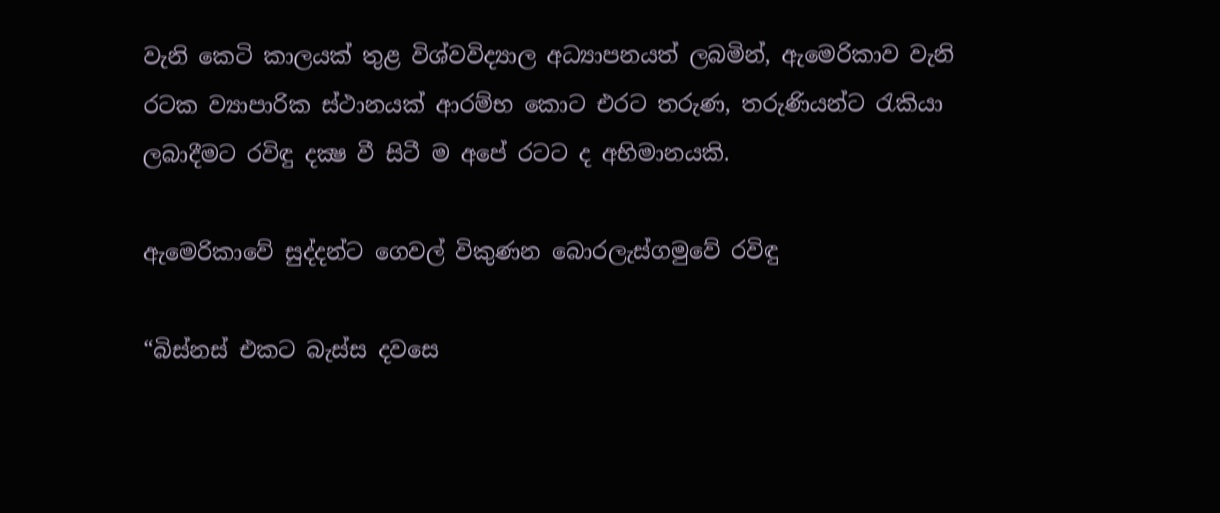වැනි කෙටි කාලයක් තුළ විශ්වවිද්‍යාල අධ්‍යාපනයත් ලබමින්, ඇමෙරිකාව වැනි රටක ව්‍යාපාරික ස්ථානයක් ආරම්භ කොට එරට තරුණ, තරුණියන්ට රැකියා ලබාදීමට රවිඳු දක්‍ෂ වී සිටී ම අපේ රටට ද අභිමානයකි.

ඇමෙරිකාවේ සුද්දන්ට ගෙවල් විකුණන බොරලැස්ගමුවේ රවිඳු

“බිස්නස් එකට බැස්ස දවසෙ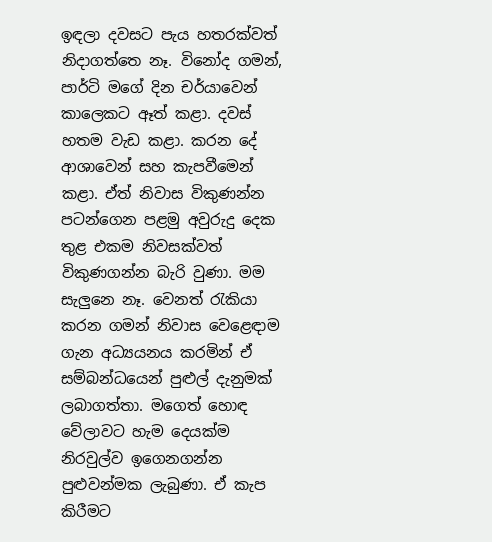ඉඳලා දවසට පැය හතරක්වත් නිදාගත්තෙ නෑ. විනෝද ගමන්, පාර්ටි මගේ දින චර්යාවෙන් කාලෙකට ඈත් කළා. දවස් හතම වැඩ කළා. කරන දේ ආශාවෙන් සහ කැපවීමෙන් කළා. ඒත් නිවාස විකුණන්න පටන්ගෙන පළමු අවුරුදු දෙක තුළ එකම නිවසක්වත් විකුණගන්න බැරි වුණා. මම සැලුනෙ නෑ. වෙනත් රැකියා කරන ගමන් නිවාස වෙළෙඳාම ගැන අධ්‍යයනය කරමින් ඒ සම්බන්ධයෙන් පුළුල් දැනුමක් ලබාගත්තා. මගෙත් හොඳ වේලාවට හැම දෙයක්ම නිරවුල්ව ඉගෙනගන්න පුළුවන්මක ලැබුණා. ඒ කැප කිරීමට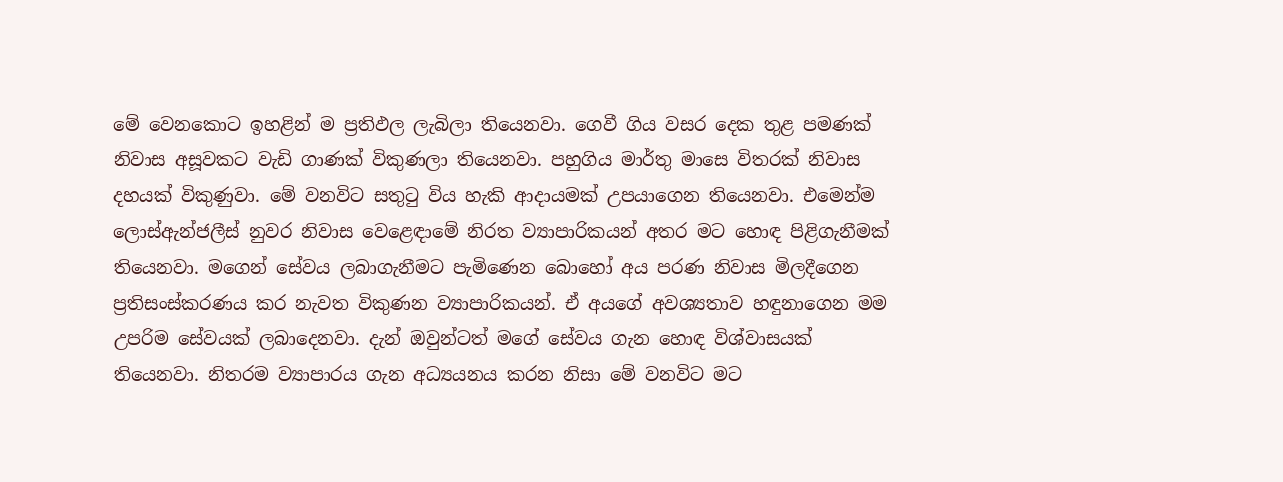මේ වෙනකොට ඉහළින් ම ප්‍රතිඵල ලැබිලා තියෙනවා. ගෙවී ගිය වසර දෙක තුළ පමණක් නිවාස අසූවකට වැඩි ගාණක් විකුණලා තියෙනවා. පහුගිය මාර්තු මාසෙ විතරක් නිවාස දහයක් විකුණුවා. මේ වනවිට සතුටු විය හැකි ආදායමක් උපයාගෙන තියෙනවා. එමෙන්ම ලොස්ඇන්ජලීස් නුවර නිවාස වෙළෙඳාමේ නිරත ව්‍යාපාරිකයන් අතර මට හොඳ පිළිගැනීමක් තියෙනවා. මගෙන් සේවය ලබාගැනීමට පැමිණෙන බොහෝ අය පරණ නිවාස මිලදීගෙන ප්‍රතිසංස්කරණය කර නැවත විකුණන ව්‍යාපාරිකයන්. ඒ අයගේ අවශ්‍යතාව හඳුනාගෙන මම උපරිම සේවයක් ලබාදෙනවා. දැන් ඔවුන්ටත් මගේ සේවය ගැන හොඳ විශ්වාසයක් තියෙනවා. නිතරම ව්‍යාපාරය ගැන අධ්‍යයනය කරන නිසා මේ වනවිට මට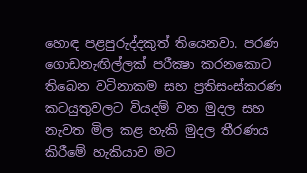හොඳ පළපුරුද්දකුත් තියෙනවා. පරණ ගොඩනැඟිල්ලක් පරීක්‍ෂා කරනකොට තිබෙන වටිනාකම සහ ප්‍රතිසංස්කරණ කටයුතුවලට වියදම් වන මුදල සහ නැවත මිල කළ හැකි මුදල තීරණය කිරීමේ හැකියාව මට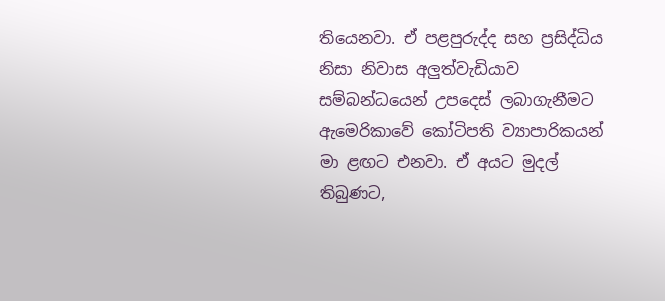තියෙනවා. ඒ පළපුරුද්ද සහ ප්‍රසිද්ධිය නිසා නිවාස අලුත්වැඩියාව සම්බන්ධයෙන් උපදෙස් ලබාගැනීමට ඇමෙරිකාවේ කෝටිපති ව්‍යාපාරිකයන් මා ළඟට එනවා. ඒ අයට මුදල් තිබුණට,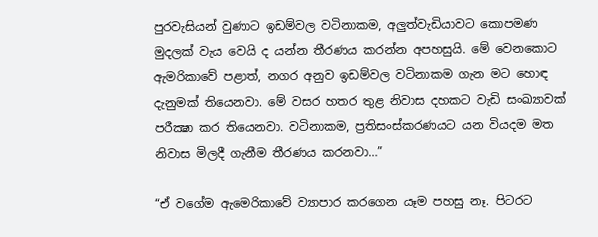පුරවැසියන් වුණාට ඉඩම්වල වටිනාකම, අලුත්වැඩියාවට කොපමණ මුදලක් වැය වෙයි ද යන්න තීරණය කරන්න අපහසුයි. මේ වෙනකොට ඇමරිකාවේ පළාත්, නගර අනුව ඉඩම්වල වටිනාකම ගැන මට හොඳ දැනුමක් තියෙනවා. මේ වසර හතර තුළ නිවාස දහකට වැඩි සංඛ්‍යාවක් පරීක්‍ෂා කර තියෙනවා. වටිනාකම, ප්‍රතිසංස්කරණයට යන වියදම මත නිවාස මිලදී ගැනීම තීරණය කරනවා…”

“ඒ වගේම ඇමෙරිකාවේ ව්‍යාපාර කරගෙන යෑම පහසු නෑ. පිටරට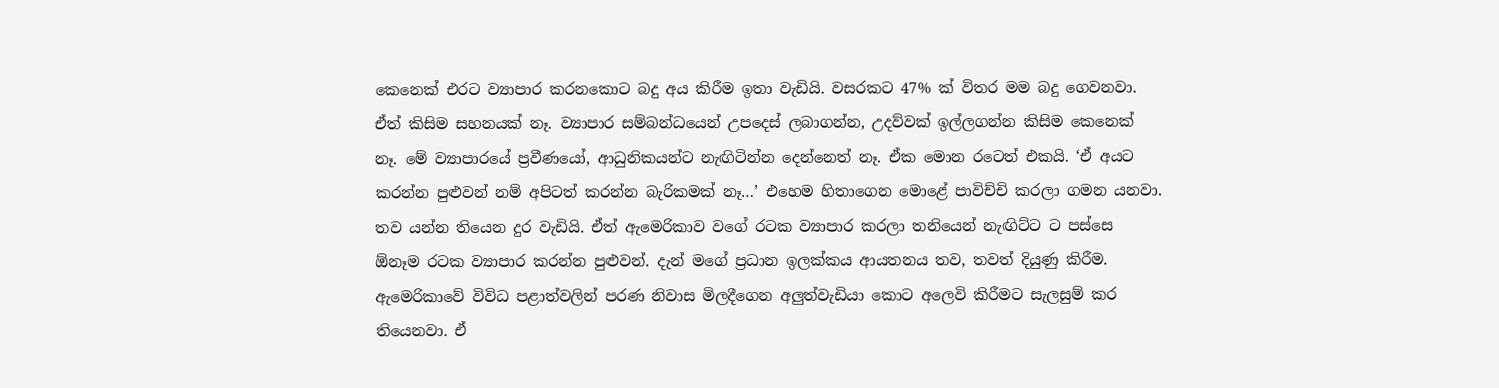කෙනෙක් එරට ව්‍යාපාර කරනකොට බදු අය කිරීම ඉතා වැඩියි. වසරකට 47% ක් විතර මම බදු ගෙවනවා. ඒත් කිසිම සහනයක් නෑ. ව්‍යාපාර සම්බන්ධයෙන් උපදෙස් ලබාගන්න, උදව්වක් ඉල්ලගන්න කිසිම කෙනෙක් නෑ. මේ ව්‍යාපාරයේ ප්‍රවීණයෝ, ආධුනිකයන්ට නැඟිටින්න දෙන්නෙත් නෑ. ඒක මොන රටෙත් එකයි. ‘ඒ අයට කරන්න පුළුවන් නම් අපිටත් කරන්න බැරිකමක් නෑ…’ එහෙම හිතාගෙන මොළේ පාවිච්චි කරලා ගමන යනවා. තව යන්න තියෙන දුර වැඩියි. ඒත් ඇමෙරිකාව වගේ රටක ව්‍යාපාර කරලා තනියෙන් නැඟිට්ට ට පස්සෙ ඕනෑම රටක ව්‍යාපාර කරන්න පුළුවන්. දැන් මගේ ප්‍රධාන ඉලක්කය ආයතනය තව, තවත් දියුණු කිරීම. ඇමෙරිකාවේ විවිධ පළාත්වලින් පරණ නිවාස මිලදීගෙන අලුත්වැඩියා කොට අලෙවි කිරීමට සැලසුම් කර තියෙනවා. ඒ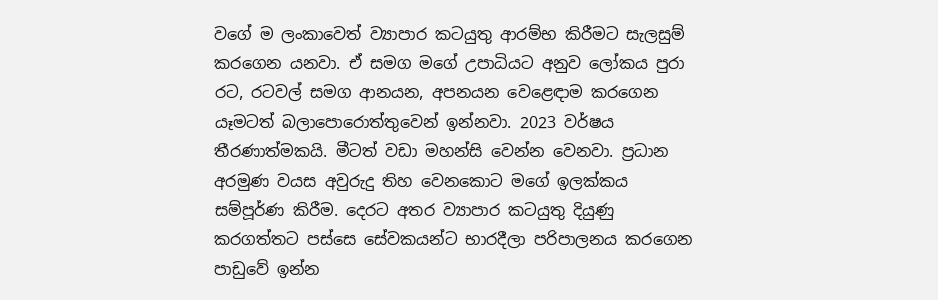වගේ ම ලංකාවෙත් ව්‍යාපාර කටයුතු ආරම්භ කිරීමට සැලසුම් කරගෙන යනවා. ඒ සමග මගේ උපාධියට අනුව ලෝකය පුරා රට, රටවල් සමග ආනයන, අපනයන වෙළෙඳාම කරගෙන යෑමටත් බලාපොරොත්තුවෙන් ඉන්නවා. 2023 වර්ෂය තීරණාත්මකයි. මීටත් වඩා මහන්සි වෙන්න වෙනවා. ප්‍රධාන අරමුණ වයස අවුරුදු තිහ වෙනකොට මගේ ඉලක්කය සම්පූර්ණ කිරීම. දෙරට අතර ව්‍යාපාර කටයුතු දියුණු කරගත්තට පස්සෙ සේවකයන්ට භාරදීලා පරිපාලනය කරගෙන පාඩුවේ ඉන්න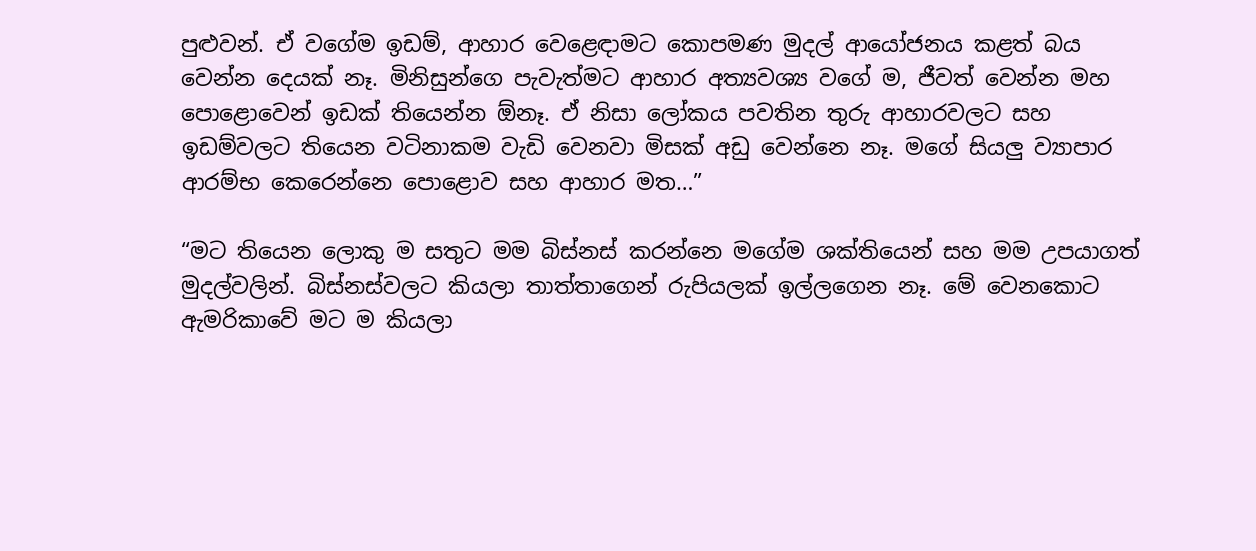පුළුවන්. ඒ වගේම ඉඩම්, ආහාර වෙළෙඳාමට කොපමණ මුදල් ආයෝජනය කළත් බය වෙන්න දෙයක් නෑ. මිනිසුන්ගෙ පැවැත්මට ආහාර අත්‍යවශ්‍ය වගේ ම, ජීවත් වෙන්න මහ පොළොවෙන් ඉඩක් තියෙන්න ඕනෑ. ඒ නිසා ලෝකය පවතින තුරු ආහාරවලට සහ ඉඩම්වලට තියෙන වටිනාකම වැඩි වෙනවා මිසක් අඩු වෙන්නෙ නෑ. මගේ සියලු ව්‍යාපාර ආරම්භ කෙරෙන්නෙ පොළොව සහ ආහාර මත…”

“මට තියෙන ලොකු ම සතුට මම බිස්නස් කරන්නෙ මගේම ශක්තියෙන් සහ මම උපයාගත් මුදල්වලින්. බිස්නස්වලට කියලා තාත්තාගෙන් රුපියලක් ඉල්ලගෙන නෑ. මේ වෙනකොට ඇමරිකාවේ මට ම කියලා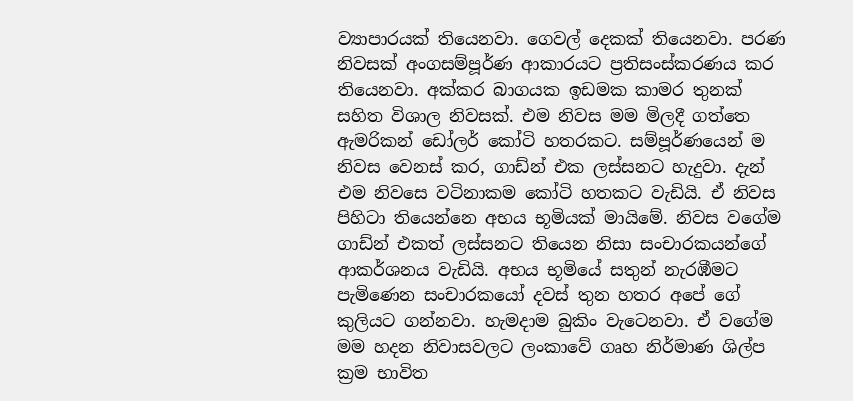ව්‍යාපාරයක් තියෙනවා. ගෙවල් දෙකක් තියෙනවා. පරණ නිවසක් අංගසම්පූර්ණ ආකාරයට ප්‍රතිසංස්කරණය කර තියෙනවා. අක්කර බාගයක ඉඩමක කාමර තුනක් සහිත විශාල නිවසක්. එම නිවස මම මිලදී ගත්තෙ ඇමරිකන් ඩෝලර් කෝටි හතරකට. සම්පූර්ණයෙන් ම නිවස වෙනස් කර, ගාඩ්න් එක ලස්සනට හැදුවා. දැන් එම නිවසෙ වටිනාකම කෝටි හතකට වැඩියි. ඒ නිවස පිහිටා තියෙන්නෙ අභය භූමියක් මායිමේ. නිවස වගේම ගාඩ්න් එකත් ලස්සනට තියෙන නිසා සංචාරකයන්ගේ ආකර්ශනය වැඩියි. අභය භූමියේ සතුන් නැරඹීමට පැමිණෙන සංචාරකයෝ දවස් තුන හතර අපේ ගේ කුලියට ගන්නවා. හැමදාම බුකිං වැටෙනවා. ඒ වගේම මම හදන නිවාසවලට ලංකාවේ ගෘහ නිර්මාණ ශිල්ප ක්‍රම භාවිත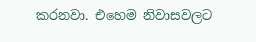කරනවා. එහෙම නිවාසවලට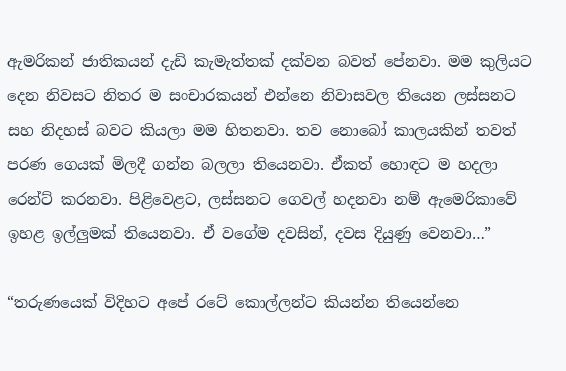ඇමරිකන් ජාතිකයන් දැඩි කැමැත්තක් දක්වන බවත් පේනවා. මම කුලියට දෙන නිවසට නිතර ම සංචාරකයන් එන්නෙ නිවාසවල තියෙන ලස්සනට සහ නිදහස් බවට කියලා මම හිතනවා. තව නොබෝ කාලයකින් තවත් පරණ ගෙයක් මිලදී ගන්න බලලා තියෙනවා. ඒකත් හොඳට ම හදලා රෙන්ට් කරනවා. පිළිවෙළට, ලස්සනට ගෙවල් හදනවා නම් ඇමෙරිකාවේ ඉහළ ඉල්ලුමක් තියෙනවා. ඒ වගේම දවසින්, දවස දියුණු වෙනවා…”

“තරුණයෙක් විදිහට අපේ රටේ කොල්ලන්ට කියන්න තියෙන්නෙ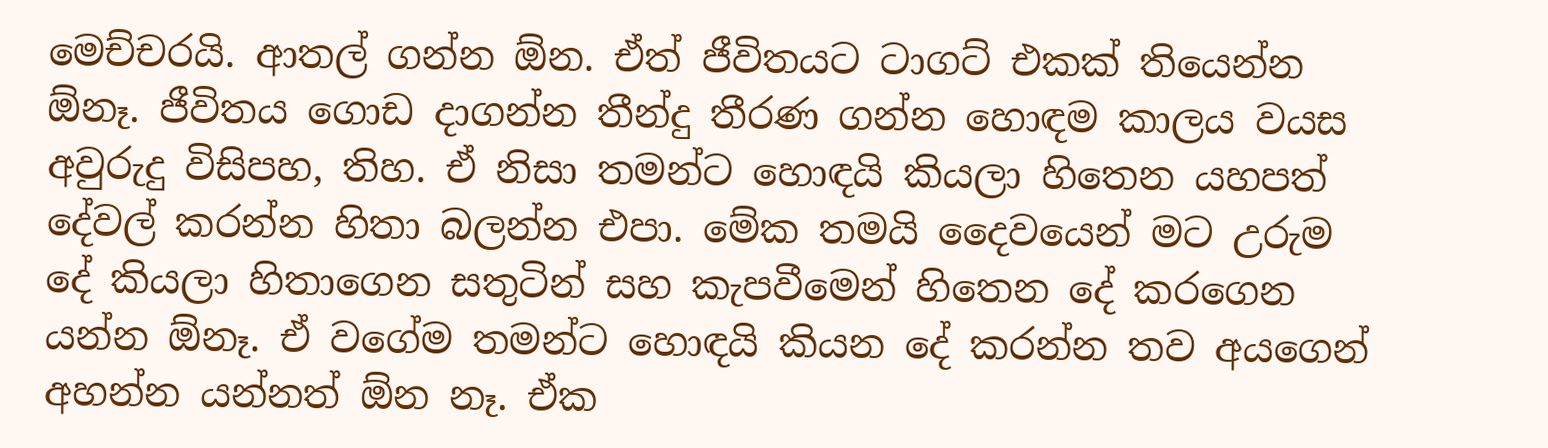මෙච්චරයි. ආතල් ගන්න ඕන. ඒත් ජීවිතයට ටාගට් එකක් තියෙන්න ඕනෑ. ජීවිතය ගොඩ දාගන්න තීන්දු තීරණ ගන්න හොඳම කාලය වයස අවුරුදු විසිපහ, තිහ. ඒ නිසා තමන්ට හොඳයි කියලා හිතෙන යහපත් දේවල් කරන්න හිතා බලන්න එපා. මේක තමයි දෛවයෙන් මට උරුම දේ කියලා හිතාගෙන සතුටින් සහ කැපවීමෙන් හිතෙන දේ කරගෙන යන්න ඕනෑ. ඒ වගේම තමන්ට හොඳයි කියන දේ කරන්න තව අයගෙන් අහන්න යන්නත් ඕන නෑ. ඒක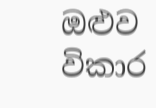ඔළුව විකාර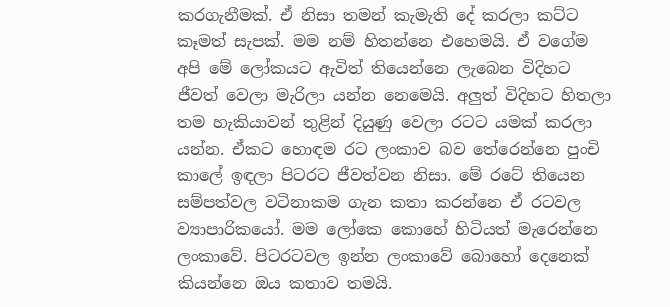කරගැනීමක්. ඒ නිසා තමන් කැමැති දේ කරලා කට්ට කෑමත් සැපක්. මම නම් හිතන්නෙ එහෙමයි. ඒ වගේම අපි මේ ලෝකයට ඇවිත් තියෙන්නෙ ලැබෙන විදිහට ජීවත් වෙලා මැරිලා යන්න නෙමෙයි. අලුත් විදිහට හිතලා තම හැකියාවන් තුළින් දියුණු වෙලා රටට යමක් කරලා යන්න. ඒකට හොඳම රට ලංකාව බව තේරෙන්නෙ පුංචි කාලේ ඉඳලා පිටරට ජීවත්වන නිසා. මේ රටේ තියෙන සම්පත්වල වටිනාකම ගැන කතා කරන්නෙ ඒ රටවල ව්‍යාපාරිකයෝ. මම ලෝකෙ කොහේ හිටියත් මැරෙන්නෙ ලංකාවේ. පිටරටවල ඉන්න ලංකාවේ බොහෝ දෙනෙක් කියන්නෙ ඔය කතාව තමයි.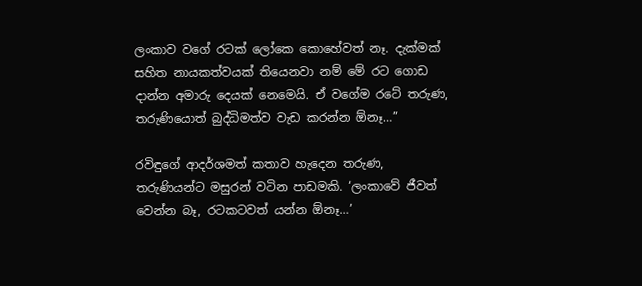ලංකාව වගේ රටක් ලෝකෙ කොහේවත් නෑ. දැක්මක් සහිත නායකත්වයක් තියෙනවා නම් මේ රට ගොඩ දාන්න අමාරු දෙයක් නෙමෙයි. ඒ වගේම රටේ තරුණ, තරුණියොත් බුද්ධිමත්ව වැඩ කරන්න ඕනෑ…”

රවිඳුගේ ආදර්ශමත් කතාව හැදෙන තරුණ, තරුණියන්ට මසුරන් වටින පාඩමකි. ‘ලංකාවේ ජීවත් වෙන්න බෑ, රටකටවත් යන්න ඕනෑ…’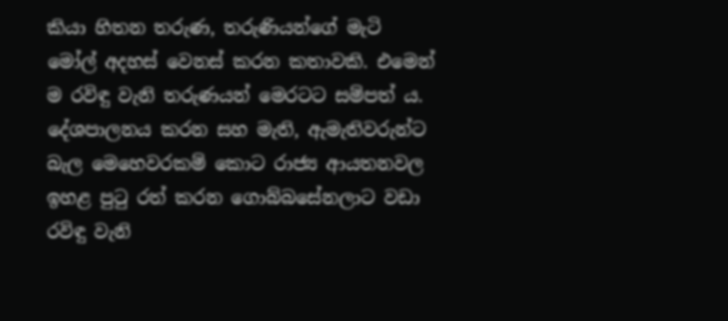කියා හිතන තරුණ, තරුණියන්ගේ මැටි මෝල් අදහස් වෙනස් කරන කතාවකි. එමෙන් ම රවිඳු වැනි තරුණයන් මෙරටට සම්පත් ය. දේශපාලනය කරන සහ මැති, ඇමැතිවරුන්ට බැල මෙහෙවරකම් කොට රාජ්‍ය ආයතනවල ඉහළ පුටු රත් කරන ගොබ්බසේනලාට වඩා රවිඳු වැනි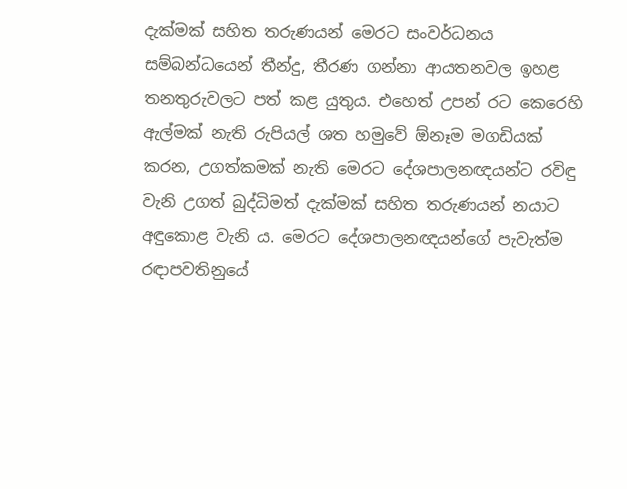දැක්මක් සහිත තරුණයන් මෙරට සංවර්ධනය සම්බන්ධයෙන් තීන්දු, තීරණ ගන්නා ආයතනවල ඉහළ තනතුරුවලට පත් කළ යුතුය. එහෙත් උපන් රට කෙරෙහි ඇල්මක් නැති රුපියල් ශත හමුවේ ඕනෑම මගඩියක් කරන, උගත්කමක් නැති මෙරට දේශපාලනඥයන්ට රවිඳු වැනි උගත් බුද්ධිමත් දැක්මක් සහිත තරුණයන් නයාට අඳුකොළ වැනි ය. මෙරට දේශපාලනඥයන්ගේ පැවැත්ම රඳාපවතිනුයේ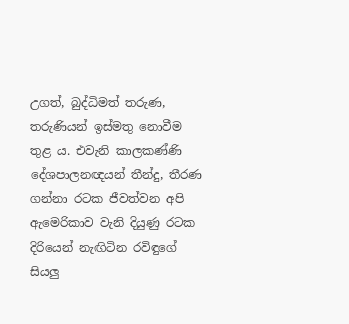උගත්, බුද්ධිමත් තරුණ, තරුණියන් ඉස්මතු නොවීම තුළ ය. එවැනි කාලකණ්ණි දේශපාලනඥයන් තීන්දු, තීරණ ගන්නා රටක ජීවත්වන අපි ඇමෙරිකාව වැනි දියුණු රටක දිරියෙන් නැඟිටින රවිඳුගේ සියලු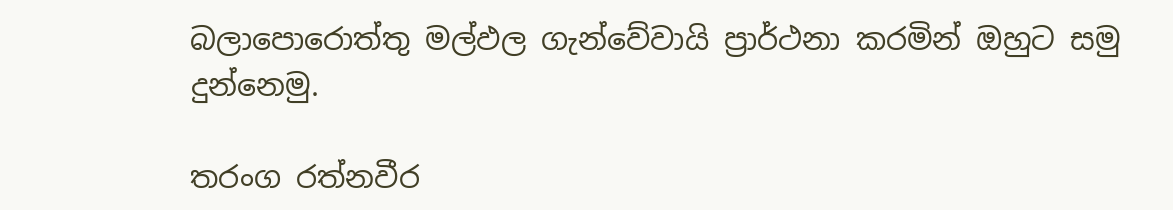බලාපොරොත්තු මල්ඵල ගැන්වේවායි ප්‍රාර්ථනා කරමින් ඔහුට සමු දුන්නෙමු.

තරංග රත්නවීර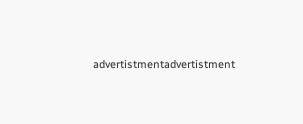advertistmentadvertistment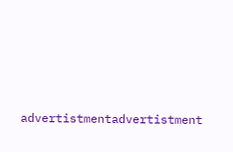advertistmentadvertistment